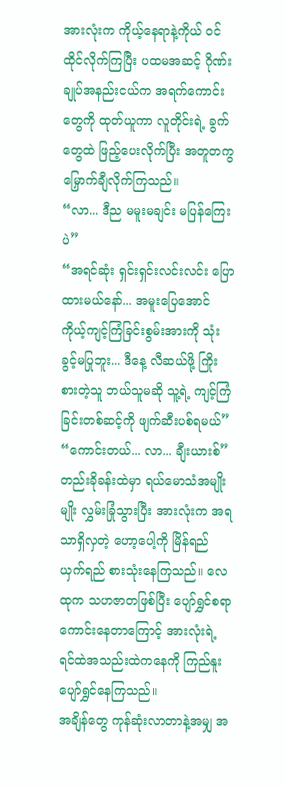အားလုံးက ကိုယ့်နေရာနဲ့ကိုယ် ဝင်ထိုင်လိုက်ကြပြီး ပထမအဆင့် ဂိုဏ်းချုပ်အနည်းငယ်က အရက်ကောင်းတွေကို ထုတ်ယူကာ လူတိုင်းရဲ့ ခွက်တွေထဲ ဖြည့်ပေးလိုက်ပြီး အတူတကွ မြှောက်ချီလိုက်ကြသည်။
“လာ... ဒီည မမူးမချင်း မပြန်ကြေးပဲ”
“အရင်ဆုံး ရှင်းရှင်းလင်းလင်း ပြောထားမယ်နော်... အမူးပြေအောင် ကိုယ့်ကျင့်ကြံခြင်းစွမ်းအားကို သုံးခွင့်မပြုဘူး... ဒီနေ့ လီဆယ်ဖို့ ကြိုးစားတဲ့သူ ဘယ်သူမဆို သူ့ရဲ့ ကျင့်ကြံခြင်းတစ်ဆင့်ကို ဖျက်ဆီးပစ်ရမယ်”
“ကောင်းတယ်... လာ... ချီးယားစ်”
တည်းခိုခန်းထဲမှာ ရယ်မောသံအမျိုးမျိုး လွှမ်းခြုံသွားပြီး အားလုံးက အရသာရှိလှတဲ့ ဟော့ပေါ့ကို မြိန်ရည်ယှက်ရည် စားသုံးနေကြသည်။ လေထုက သဟဇာတဖြစ်ပြီး ပျော်ရွှင်စရာကောင်းနေတာကြောင့် အားလုံးရဲ့ ရင်ထဲအသည်းထဲကနေကို ကြည်နူးပျော်ရွှင်နေကြသည်။
အချိန်တွေ ကုန်ဆုံးလာတာနဲ့အမျှ အ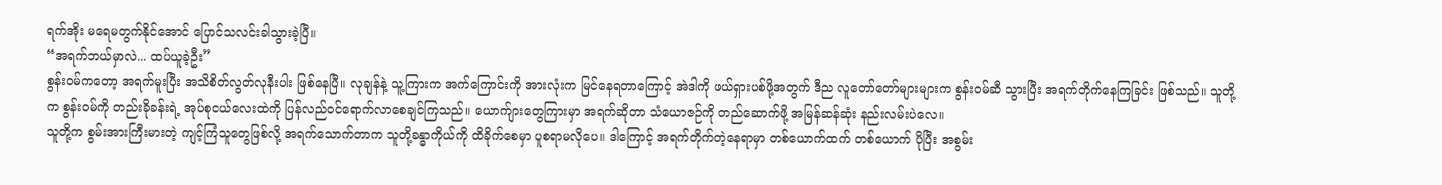ရက်အိုး မရေမတွက်နိုင်အောင် ပြောင်သလင်းခါသွားခဲ့ပြီ။
“အရက်ဘယ်မှာလဲ... ထပ်ယူခဲ့ဦး”
စွန်းဝမ်ကတော့ အရက်မူးပြီး အသိစိတ်လွတ်လုနီးပါး ဖြစ်နေပြီ။ လုချန်နဲ့ သူ့ကြားက အက်ကြောင်းကို အားလုံးက မြင်နေရတာကြောင့် အဲဒါကို ဖယ်ရှားပစ်ဖို့အတွက် ဒီည လူတော်တော်များများက စွန်းဝမ်ဆီ သွားပြီး အရက်တိုက်နေကြခြင်း ဖြစ်သည်။ သူတို့က စွန်းဝမ်ကို တည်းခိုခန်းရဲ့ အုပ်စုငယ်လေးထဲကို ပြန်လည်ဝင်ရောက်လာစေချင်ကြသည်။ ယောက်ျားတွေကြားမှာ အရက်ဆိုတာ သံယောဇဉ်ကို တည်ဆောက်ဖို့ အမြန်ဆန်ဆုံး နည်းလမ်းပဲလေ။
သူတို့က စွမ်းအားကြီးမားတဲ့ ကျင့်ကြံသူတွေဖြစ်လို့ အရက်သောက်တာက သူတို့ခန္ဓာကိုယ်ကို ထိခိုက်စေမှာ ပူစရာမလိုပေ။ ဒါကြောင့် အရက်တိုက်တဲ့နေရာမှာ တစ်ယောက်ထက် တစ်ယောက် ပိုပြီး အစွမ်း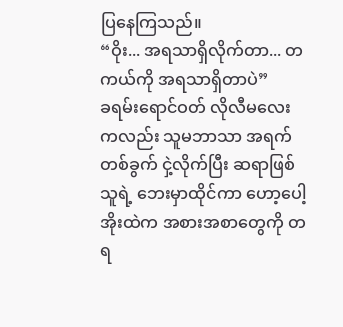ပြနေကြသည်။
“ဝိုး... အရသာရှိလိုက်တာ... တကယ်ကို အရသာရှိတာပဲ”
ခရမ်းရောင်ဝတ် လိုလီမလေးကလည်း သူမဘာသာ အရက်တစ်ခွက် ငှဲ့လိုက်ပြီး ဆရာဖြစ်သူရဲ့ ဘေးမှာထိုင်ကာ ဟော့ပေါ့အိုးထဲက အစားအစာတွေကို တရ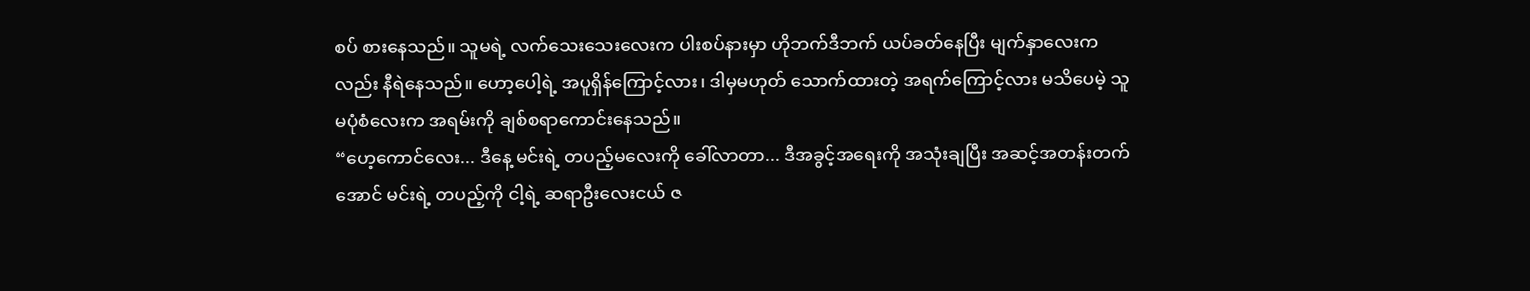စပ် စားနေသည်။ သူမရဲ့ လက်သေးသေးလေးက ပါးစပ်နားမှာ ဟိုဘက်ဒီဘက် ယပ်ခတ်နေပြီး မျက်နှာလေးကလည်း နီရဲနေသည်။ ဟော့ပေါ့ရဲ့ အပူရှိန်ကြောင့်လား၊ ဒါမှမဟုတ် သောက်ထားတဲ့ အရက်ကြောင့်လား မသိပေမဲ့ သူမပုံစံလေးက အရမ်းကို ချစ်စရာကောင်းနေသည်။
“ဟေ့ကောင်လေး... ဒီနေ့ မင်းရဲ့ တပည့်မလေးကို ခေါ်လာတာ... ဒီအခွင့်အရေးကို အသုံးချပြီး အဆင့်အတန်းတက်အောင် မင်းရဲ့ တပည့်ကို ငါ့ရဲ့ ဆရာဦးလေးငယ် ဇ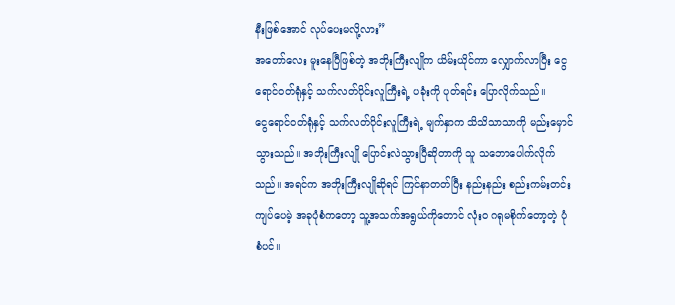နီးဖြစ်အောင် လုပ်ပေးမလို့လား”
အတော်လေး မူးနေပြီဖြစ်တဲ့ အဘိုးကြီးလျိုက ယိမ်းယိုင်ကာ လျှောက်လာပြီး ငွေရောင်ဝတ်ရုံနှင့် သက်လတ်ပိုင်းလူကြီးရဲ့ ပခုံးကို ပုတ်ရင်း ပြောလိုက်သည်။
ငွေရောင်ဝတ်ရုံနှင့် သက်လတ်ပိုင်းလူကြီးရဲ့ မျက်နှာက သိသိသာသာကို မည်းမှောင်သွားသည်။ အဘိုးကြီးလျို ပြောင်းလဲသွားပြီဆိုတာကို သူ သဘောပေါက်လိုက်သည်။ အရင်က အဘိုးကြီးလျိုဆိုရင် ကြင်နာတတ်ပြီး နည်းနည်း စည်းကမ်းတင်းကျပ်ပေမဲ့ အခုပုံစံကတော့ သူ့အသက်အရွယ်ကိုတောင် လုံးဝ ဂရုမစိုက်တော့တဲ့ ပုံစံပင်။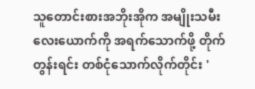သူတောင်းစားအဘိုးအိုက အမျိုးသမီးလေးယောက်ကို အရက်သောက်ဖို့ တိုက်တွန်းရင်း တစ်ငုံသောက်လိုက်တိုင်း '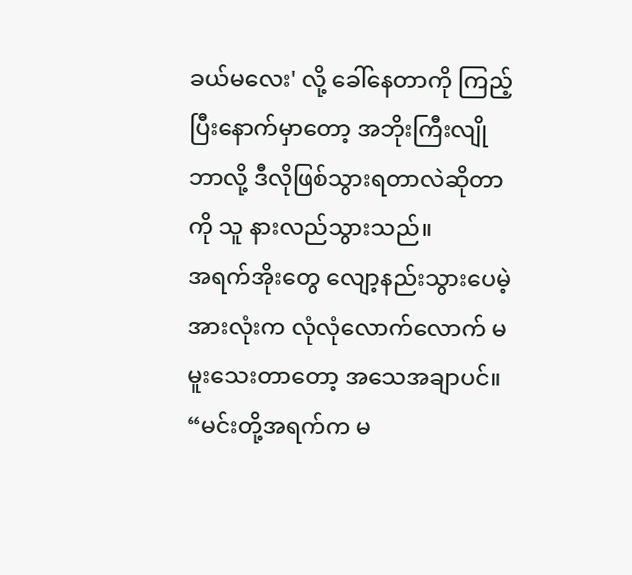ခယ်မလေး' လို့ ခေါ်နေတာကို ကြည့်ပြီးနောက်မှာတော့ အဘိုးကြီးလျို ဘာလို့ ဒီလိုဖြစ်သွားရတာလဲဆိုတာကို သူ နားလည်သွားသည်။
အရက်အိုးတွေ လျော့နည်းသွားပေမဲ့ အားလုံးက လုံလုံလောက်လောက် မမူးသေးတာတော့ အသေအချာပင်။
“မင်းတို့အရက်က မ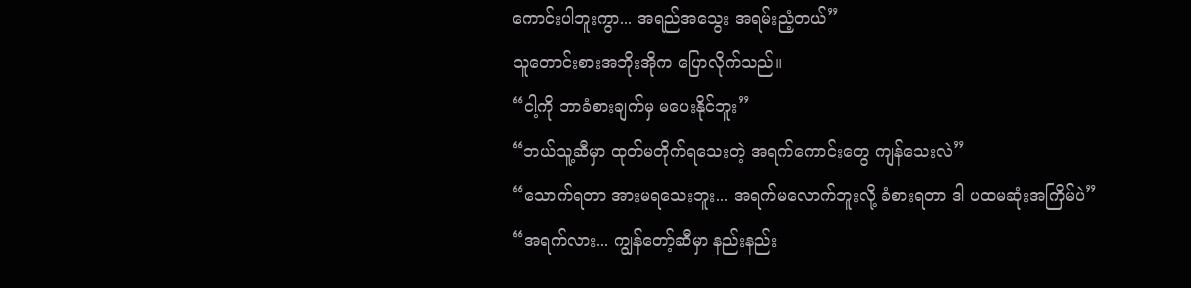ကောင်းပါဘူးကွာ... အရည်အသွေး အရမ်းညံ့တယ်”
သူတောင်းစားအဘိုးအိုက ပြောလိုက်သည်။
“ငါ့ကို ဘာခံစားချက်မှ မပေးနိုင်ဘူး”
“ဘယ်သူ့ဆီမှာ ထုတ်မတိုက်ရသေးတဲ့ အရက်ကောင်းတွေ ကျန်သေးလဲ”
“သောက်ရတာ အားမရသေးဘူး... အရက်မလောက်ဘူးလို့ ခံစားရတာ ဒါ ပထမဆုံးအကြိမ်ပဲ”
“အရက်လား... ကျွန်တော့်ဆီမှာ နည်းနည်း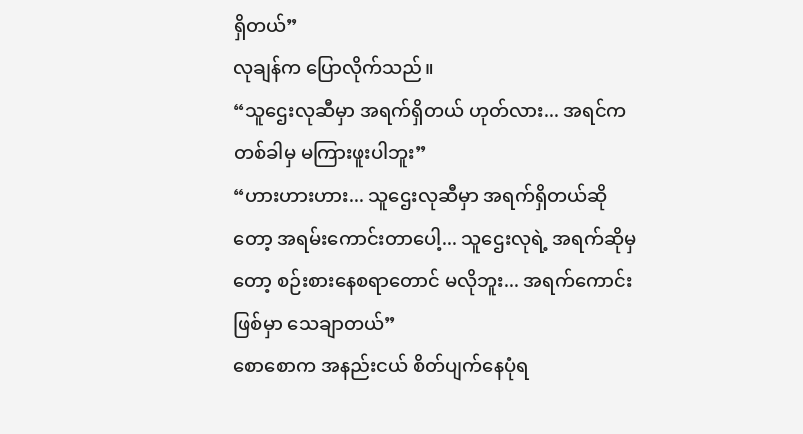ရှိတယ်”
လုချန်က ပြောလိုက်သည်။
“သူဌေးလုဆီမှာ အရက်ရှိတယ် ဟုတ်လား... အရင်က တစ်ခါမှ မကြားဖူးပါဘူး”
“ဟားဟားဟား... သူဌေးလုဆီမှာ အရက်ရှိတယ်ဆိုတော့ အရမ်းကောင်းတာပေါ့... သူဌေးလုရဲ့ အရက်ဆိုမှတော့ စဉ်းစားနေစရာတောင် မလိုဘူး... အရက်ကောင်းဖြစ်မှာ သေချာတယ်”
စောစောက အနည်းငယ် စိတ်ပျက်နေပုံရ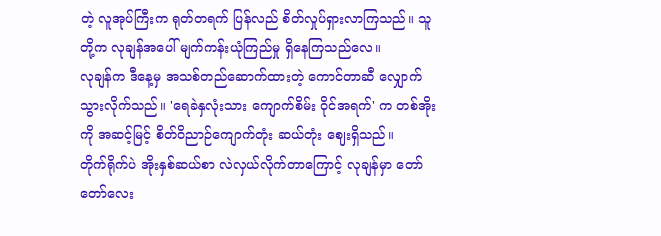တဲ့ လူအုပ်ကြီးက ရုတ်တရက် ပြန်လည် စိတ်လှုပ်ရှားလာကြသည်။ သူတို့က လုချန်အပေါ် မျက်ကန်းယုံကြည်မှု ရှိနေကြသည်လေ။
လုချန်က ဒီနေ့မှ အသစ်တည်ဆောက်ထားတဲ့ ကောင်တာဆီ လျှောက်သွားလိုက်သည်။ 'ရေခဲနှလုံးသား ကျောက်စိမ်း ဝိုင်အရက်' က တစ်အိုးကို အဆင့်မြင့် စိတ်ဝိညာဉ်ကျောက်တုံး ဆယ်တုံး ဈေးရှိသည်။
တိုက်ရိုက်ပဲ အိုးနှစ်ဆယ်စာ လဲလှယ်လိုက်တာကြောင့် လုချန်မှာ တော်တော်လေး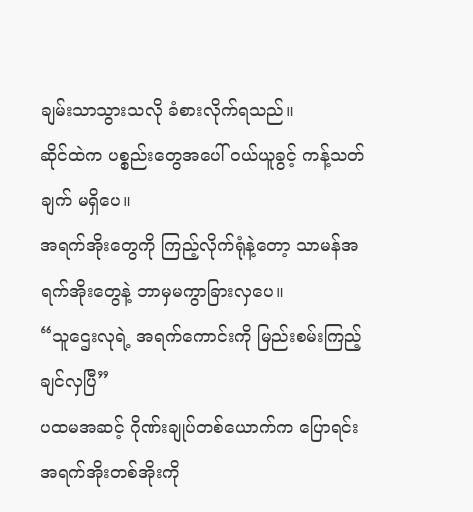ချမ်းသာသွားသလို ခံစားလိုက်ရသည်။
ဆိုင်ထဲက ပစ္စည်းတွေအပေါ် ဝယ်ယူခွင့် ကန့်သတ်ချက် မရှိပေ။
အရက်အိုးတွေကို ကြည့်လိုက်ရုံနဲ့တော့ သာမန်အရက်အိုးတွေနဲ့ ဘာမှမကွာခြားလှပေ။
“သူဌေးလုရဲ့ အရက်ကောင်းကို မြည်းစမ်းကြည့်ချင်လှပြီ”
ပထမအဆင့် ဂိုဏ်းချုပ်တစ်ယောက်က ပြောရင်း အရက်အိုးတစ်အိုးကို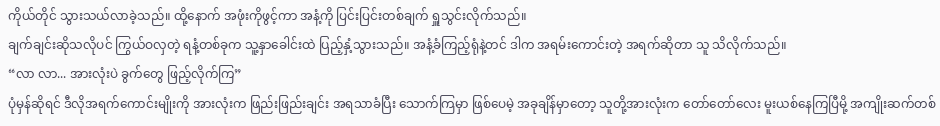ကိုယ်တိုင် သွားသယ်လာခဲ့သည်။ ထို့နောက် အဖုံးကိုဖွင့်ကာ အနံ့ကို ပြင်းပြင်းတစ်ချက် ရှူသွင်းလိုက်သည်။
ချက်ချင်းဆိုသလိုပင် ကြွယ်ဝလှတဲ့ ရနံ့တစ်ခုက သူ့နှာခေါင်းထဲ ပြည့်နှံ့သွားသည်။ အနံ့ခံကြည့်ရုံနဲ့တင် ဒါက အရမ်းကောင်းတဲ့ အရက်ဆိုတာ သူ သိလိုက်သည်။
“လာ လာ... အားလုံးပဲ ခွက်တွေ ဖြည့်လိုက်ကြ”
ပုံမှန်ဆိုရင် ဒီလိုအရက်ကောင်းမျိုးကို အားလုံးက ဖြည်းဖြည်းချင်း အရသာခံပြီး သောက်ကြမှာ ဖြစ်ပေမဲ့ အခုချိန်မှာတော့ သူတို့အားလုံးက တော်တော်လေး မူးယစ်နေကြပြီမို့ အကျိုးဆက်တစ်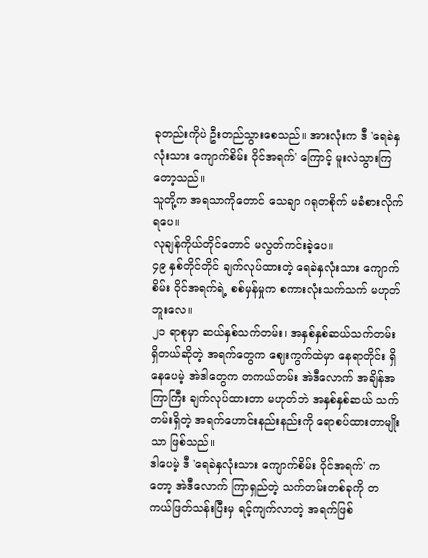ခုတည်းကိုပဲ ဦးတည်သွားစေသည်။ အားလုံးက ဒီ 'ရေခဲနှလုံးသား ကျောက်စိမ်း ဝိုင်အရက်' ကြောင့် မူးလဲသွားကြတော့သည်။
သူတို့က အရသာကိုတောင် သေချာ ဂရုတစိုက် မခံစားလိုက်ရပေ။
လုချန်ကိုယ်တိုင်တောင် မလွတ်ကင်းခဲ့ပေ။
၄၉ နှစ်တိုင်တိုင် ချက်လုပ်ထားတဲ့ ရေခဲနှလုံးသား ကျောက်စိမ်း ဝိုင်အရက်ရဲ့ စစ်မှန်မှုက စကားလုံးသက်သက် မဟုတ်ဘူးလေ။
၂၁ ရာစုမှာ ဆယ်နှစ်သက်တမ်း၊ အနှစ်နှစ်ဆယ်သက်တမ်းရှိတယ်ဆိုတဲ့ အရက်တွေက ဈေးကွက်ထဲမှာ နေရာတိုင်း ရှိနေပေမဲ့ အဲဒါတွေက တကယ်တမ်း အဲဒီလောက် အချိန်အကြာကြီး ချက်လုပ်ထားတာ မဟုတ်ဘဲ အနှစ်နှစ်ဆယ် သက်တမ်းရှိတဲ့ အရက်ဟောင်းနည်းနည်းကို ရောစပ်ထားတာမျိုးသာ ဖြစ်သည်။
ဒါပေမဲ့ ဒီ 'ရေခဲနှလုံးသား ကျောက်စိမ်း ဝိုင်အရက်' ကတော့ အဲဒီလောက် ကြာရှည်တဲ့ သက်တမ်းတစ်ခုကို တကယ်ဖြတ်သန်းပြီးမှ ရင့်ကျက်လာတဲ့ အရက်ဖြစ်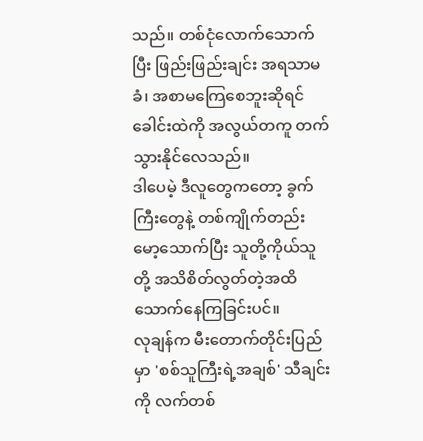သည်။ တစ်ငုံလောက်သောက်ပြီး ဖြည်းဖြည်းချင်း အရသာမခံ၊ အစာမကြေစေဘူးဆိုရင် ခေါင်းထဲကို အလွယ်တကူ တက်သွားနိုင်လေသည်။
ဒါပေမဲ့ ဒီလူတွေကတော့ ခွက်ကြီးတွေနဲ့ တစ်ကျိုက်တည်း မော့သောက်ပြီး သူတို့ကိုယ်သူတို့ အသိစိတ်လွတ်တဲ့အထိ သောက်နေကြခြင်းပင်။
လုချန်က မီးတောက်တိုင်းပြည်မှာ 'စစ်သူကြီးရဲ့အချစ်' သီချင်းကို လက်တစ်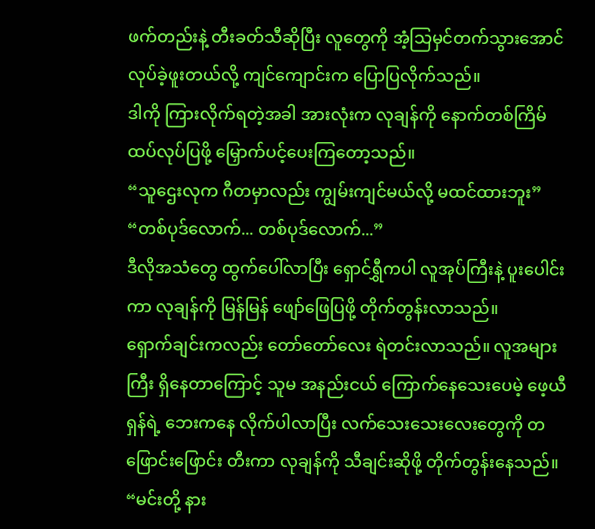ဖက်တည်းနဲ့ တီးခတ်သီဆိုပြီး လူတွေကို အံ့သြမှင်တက်သွားအောင် လုပ်ခဲ့ဖူးတယ်လို့ ကျင်ကျောင်းက ပြောပြလိုက်သည်။
ဒါကို ကြားလိုက်ရတဲ့အခါ အားလုံးက လုချန်ကို နောက်တစ်ကြိမ် ထပ်လုပ်ပြဖို့ မြှောက်ပင့်ပေးကြတော့သည်။
“သူဌေးလုက ဂီတမှာလည်း ကျွမ်းကျင်မယ်လို့ မထင်ထားဘူး”
“တစ်ပုဒ်လောက်... တစ်ပုဒ်လောက်...”
ဒီလိုအသံတွေ ထွက်ပေါ်လာပြီး ရှောင်ရွှီကပါ လူအုပ်ကြီးနဲ့ ပူးပေါင်းကာ လုချန်ကို မြန်မြန် ဖျော်ဖြေပြဖို့ တိုက်တွန်းလာသည်။
ရှောက်ချင်းကလည်း တော်တော်လေး ရဲတင်းလာသည်။ လူအများကြီး ရှိနေတာကြောင့် သူမ အနည်းငယ် ကြောက်နေသေးပေမဲ့ ဖေ့ယီရှန်ရဲ့ ဘေးကနေ လိုက်ပါလာပြီး လက်သေးသေးလေးတွေကို တဖြောင်းဖြောင်း တီးကာ လုချန်ကို သီချင်းဆိုဖို့ တိုက်တွန်းနေသည်။
“မင်းတို့ နား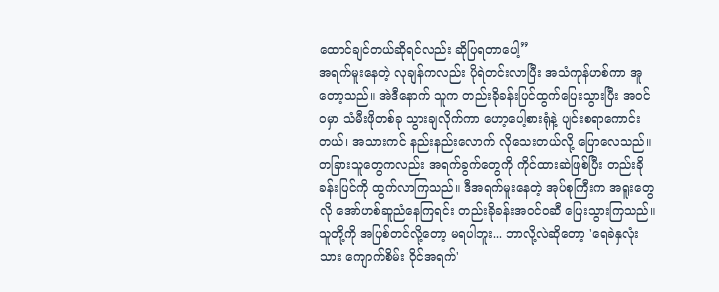ထောင်ချင်တယ်ဆိုရင်လည်း ဆိုပြရတာပေါ့”
အရက်မူးနေတဲ့ လုချန်ကလည်း ပိုရဲတင်းလာပြီး အသံကုန်ဟစ်ကာ အူတော့သည်။ အဲဒီနောက် သူက တည်းခိုခန်းပြင်ထွက်ပြေးသွားပြီး အဝင်ဝမှာ သံမီးဖိုတစ်ခု သွားချလိုက်ကာ ဟော့ပေါ့စားရုံနဲ့ ပျင်းစရာကောင်းတယ်၊ အသားကင် နည်းနည်းလောက် လိုသေးတယ်လို့ ပြောလေသည်။
တခြားသူတွေကလည်း အရက်ခွက်တွေကို ကိုင်ထားဆဲဖြစ်ပြီး တည်းခိုခန်းပြင်ကို ထွက်လာကြသည်။ ဒီအရက်မူးနေတဲ့ အုပ်စုကြီးက အရူးတွေလို အော်ဟစ်ဆူညံနေကြရင်း တည်းခိုခန်းအဝင်ဝဆီ ပြေးသွားကြသည်။
သူတို့ကို အပြစ်တင်လို့တော့ မရပါဘူး... ဘာလို့လဲဆိုတော့ 'ရေခဲနှလုံးသား ကျောက်စိမ်း ဝိုင်အရက်'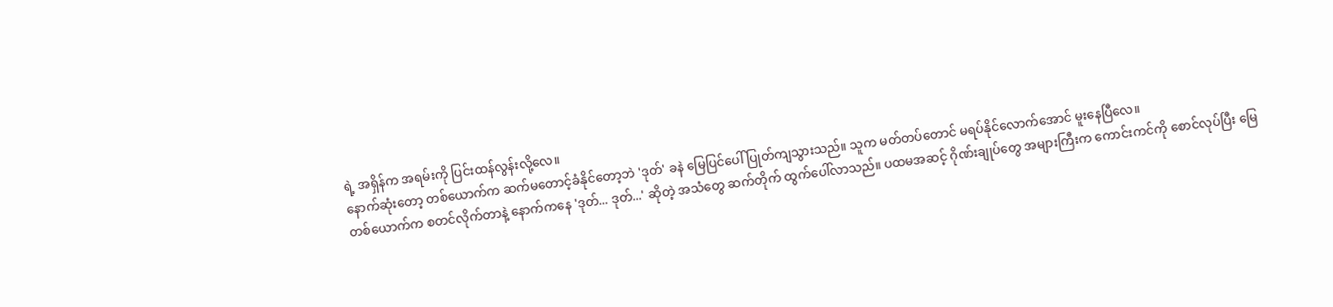ရဲ့ အရှိန်က အရမ်းကို ပြင်းထန်လွန်းလို့လေ။
နောက်ဆုံးတော့ တစ်ယောက်က ဆက်မတောင့်ခံနိုင်တော့ဘဲ 'ဒုတ်' ခနဲ မြေပြင်ပေါ် ပြုတ်ကျသွားသည်။ သူက မတ်တပ်တောင် မရပ်နိုင်လောက်အောင် မူးနေပြီလေ။
တစ်ယောက်က စတင်လိုက်တာနဲ့ နောက်ကနေ 'ဒုတ်... ဒုတ်...' ဆိုတဲ့ အသံတွေ ဆက်တိုက် ထွက်ပေါ်လာသည်။ ပထမအဆင့် ဂိုဏ်းချုပ်တွေ အများကြီးက ကောင်းကင်ကို စောင်လုပ်ပြီး မြေ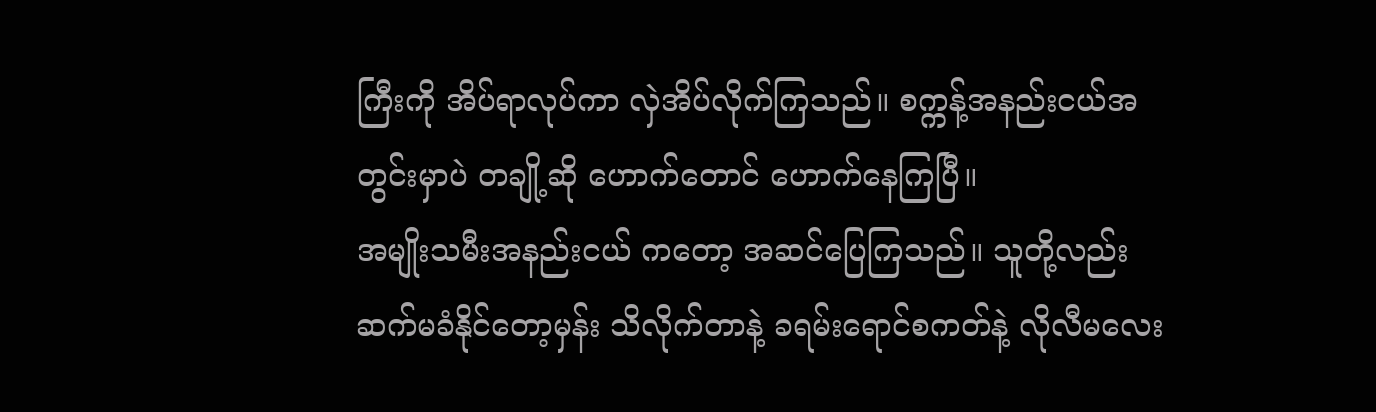ကြီးကို အိပ်ရာလုပ်ကာ လှဲအိပ်လိုက်ကြသည်။ စက္ကန့်အနည်းငယ်အတွင်းမှာပဲ တချို့ဆို ဟောက်တောင် ဟောက်နေကြပြီ။
အမျိုးသမီးအနည်းငယ် ကတော့ အဆင်ပြေကြသည်။ သူတို့လည်း ဆက်မခံနိုင်တော့မှန်း သိလိုက်တာနဲ့ ခရမ်းရောင်စကတ်နဲ့ လိုလီမလေး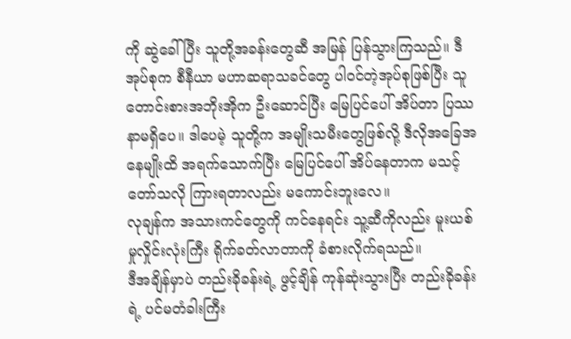ကို ဆွဲခေါ်ပြီး သူတို့အခန်းတွေဆီ အမြန် ပြန်သွားကြသည်။ ဒီအုပ်စုက စီနီယာ မဟာဆရာသခင်တွေ ပါဝင်တဲ့အုပ်စုဖြစ်ပြီး သူတောင်းစားအဘိုးအိုက ဦးဆောင်ပြီး မြေပြင်ပေါ် အိပ်တာ ပြဿနာမရှိပေ။ ဒါပေမဲ့ သူတို့က အမျိုးသမီးတွေဖြစ်လို့ ဒီလိုအခြေအနေမျိုးထိ အရက်သောက်ပြီး မြေပြင်ပေါ် အိပ်နေတာက မသင့်တော်သလို ကြားရတာလည်း မကောင်းဘူးလေ။
လုချန်က အသားကင်တွေကို ကင်နေရင်း သူ့ဆီကိုလည်း မူးယစ်မှုလှိုင်းလုံးကြီး ရိုက်ခတ်လာတာကို ခံစားလိုက်ရသည်။
ဒီအချိန်မှာပဲ တည်းခိုခန်းရဲ့ ဖွင့်ချိန် ကုန်ဆုံးသွားပြီး တည်းခိုခန်းရဲ့ ပင်မတံခါးကြီး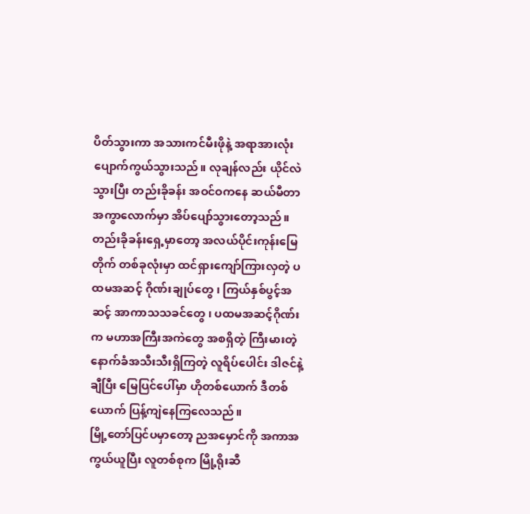ပိတ်သွားကာ အသားကင်မီးဖိုနဲ့ အရာအားလုံး ပျောက်ကွယ်သွားသည်။ လုချန်လည်း ယိုင်လဲသွားပြီး တည်းခိုခန်း အဝင်ဝကနေ ဆယ်မီတာ အကွာလောက်မှာ အိပ်ပျော်သွားတော့သည်။
တည်းခိုခန်းရှေ့မှာတော့ အလယ်ပိုင်းကုန်းမြေတိုက် တစ်ခုလုံးမှာ ထင်ရှားကျော်ကြားလှတဲ့ ပထမအဆင့် ဂိုဏ်းချုပ်တွေ၊ ကြယ်နှစ်ပွင့်အဆင့် အာကာသသခင်တွေ၊ ပထမအဆင့်ဂိုဏ်းက မဟာအကြီးအကဲတွေ အစရှိတဲ့ ကြီးမားတဲ့ နောက်ခံအသီးသီးရှိကြတဲ့ လူရိပ်ပေါင်း ဒါဇင်နဲ့ချီပြီး မြေပြင်ပေါ်မှာ ဟိုတစ်ယောက် ဒီတစ်ယောက် ပြန့်ကျဲနေကြလေသည်။
မြို့တော်ပြင်ပမှာတော့ ညအမှောင်ကို အကာအကွယ်ယူပြီး လူတစ်စုက မြို့ရိုးဆီ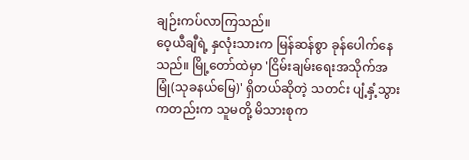ချဉ်းကပ်လာကြသည်။
ဝေ့ယီချီရဲ့ နှလုံးသားက မြန်ဆန်စွာ ခုန်ပေါက်နေသည်။ မြို့တော်ထဲမှာ 'ငြိမ်းချမ်းရေးအသိုက်အမြုံ(သုခနယ်မြေ)' ရှိတယ်ဆိုတဲ့ သတင်း ပျံ့နှံ့သွားကတည်းက သူမတို့ မိသားစုက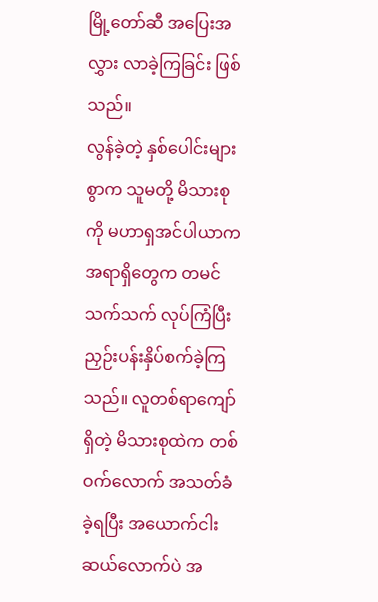မြို့တော်ဆီ အပြေးအလွှား လာခဲ့ကြခြင်း ဖြစ်သည်။
လွန်ခဲ့တဲ့ နှစ်ပေါင်းများစွာက သူမတို့ မိသားစုကို မဟာရှအင်ပါယာက အရာရှိတွေက တမင်သက်သက် လုပ်ကြံပြီး ညှဉ်းပန်းနှိပ်စက်ခဲ့ကြသည်။ လူတစ်ရာကျော်ရှိတဲ့ မိသားစုထဲက တစ်ဝက်လောက် အသတ်ခံခဲ့ရပြီး အယောက်ငါးဆယ်လောက်ပဲ အ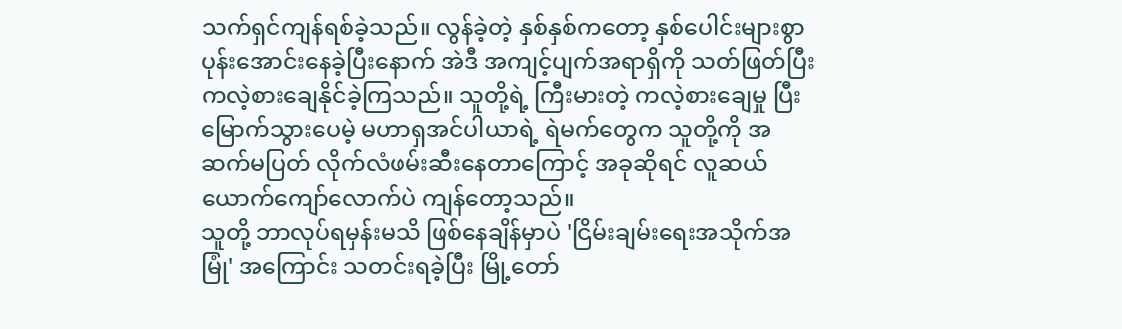သက်ရှင်ကျန်ရစ်ခဲ့သည်။ လွန်ခဲ့တဲ့ နှစ်နှစ်ကတော့ နှစ်ပေါင်းများစွာ ပုန်းအောင်းနေခဲ့ပြီးနောက် အဲဒီ အကျင့်ပျက်အရာရှိကို သတ်ဖြတ်ပြီး ကလဲ့စားချေနိုင်ခဲ့ကြသည်။ သူတို့ရဲ့ ကြီးမားတဲ့ ကလဲ့စားချေမှု ပြီးမြောက်သွားပေမဲ့ မဟာရှအင်ပါယာရဲ့ ရဲမက်တွေက သူတို့ကို အဆက်မပြတ် လိုက်လံဖမ်းဆီးနေတာကြောင့် အခုဆိုရင် လူဆယ်ယောက်ကျော်လောက်ပဲ ကျန်တော့သည်။
သူတို့ ဘာလုပ်ရမှန်းမသိ ဖြစ်နေချိန်မှာပဲ 'ငြိမ်းချမ်းရေးအသိုက်အမြုံ' အကြောင်း သတင်းရခဲ့ပြီး မြို့တော်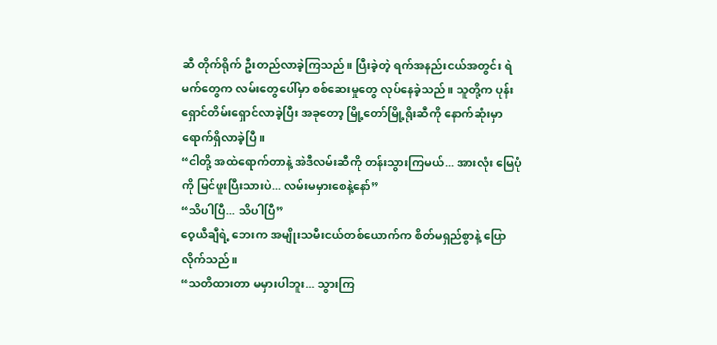ဆီ တိုက်ရိုက် ဦးတည်လာခဲ့ကြသည်။ ပြီးခဲ့တဲ့ ရက်အနည်းငယ်အတွင်း ရဲမက်တွေက လမ်းတွေပေါ်မှာ စစ်ဆေးမှုတွေ လုပ်နေခဲ့သည်။ သူတို့က ပုန်းရှောင်တိမ်းရှောင်လာခဲ့ပြီး အခုတော့ မြို့တော်မြို့ရိုးဆီကို နောက်ဆုံးမှာ ရောက်ရှိလာခဲ့ပြီ။
“ငါတို့ အထဲရောက်တာနဲ့ အဲဒီလမ်းဆီကို တန်းသွားကြမယ်... အားလုံး မြေပုံကို မြင်ဖူးပြီးသားပဲ... လမ်းမမှားစေနဲ့နော်”
“သိပါပြီ... သိပါပြီ”
ဝေ့ယီချီရဲ့ ဘေးက အမျိုးသမီးငယ်တစ်ယောက်က စိတ်မရှည်စွာနဲ့ ပြောလိုက်သည်။
“သတိထားတာ မမှားပါဘူး... သွားကြ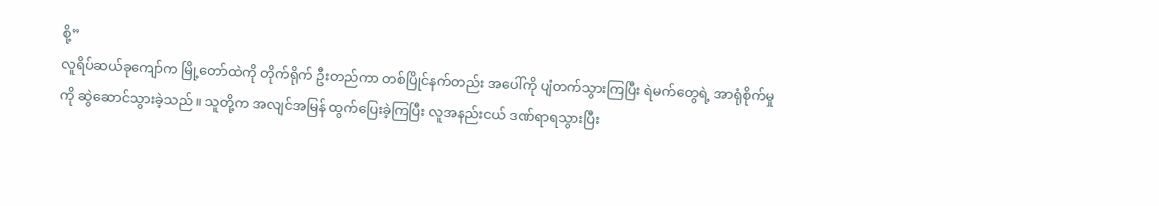စို့”
လူရိပ်ဆယ်ခုကျော်က မြို့တော်ထဲကို တိုက်ရိုက် ဦးတည်ကာ တစ်ပြိုင်နက်တည်း အပေါ်ကို ပျံတက်သွားကြပြီး ရဲမက်တွေရဲ့ အာရုံစိုက်မှုကို ဆွဲဆောင်သွားခဲ့သည်။ သူတို့က အလျင်အမြန် ထွက်ပြေးခဲ့ကြပြီး လူအနည်းငယ် ဒဏ်ရာရသွားပြီး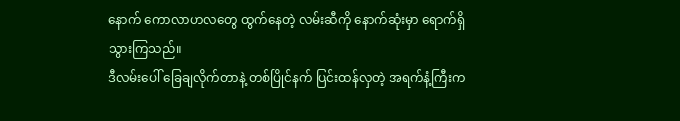နောက် ကောလာဟလတွေ ထွက်နေတဲ့ လမ်းဆီကို နောက်ဆုံးမှာ ရောက်ရှိသွားကြသည်။
ဒီလမ်းပေါ် ခြေချလိုက်တာနဲ့ တစ်ပြိုင်နက် ပြင်းထန်လှတဲ့ အရက်နံ့ကြီးက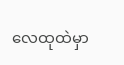လေထုထဲမှာ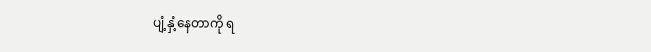ပျံ့နှံ့နေတာကို ရ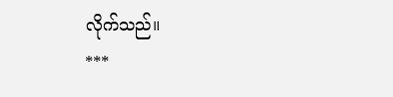လိုက်သည်။
***